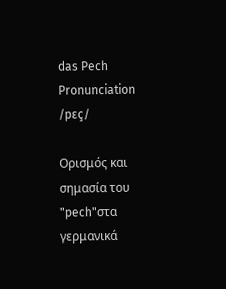das Pech
Pronunciation
/pɛç/

Ορισμός και σημασία του "pech"στα γερμανικά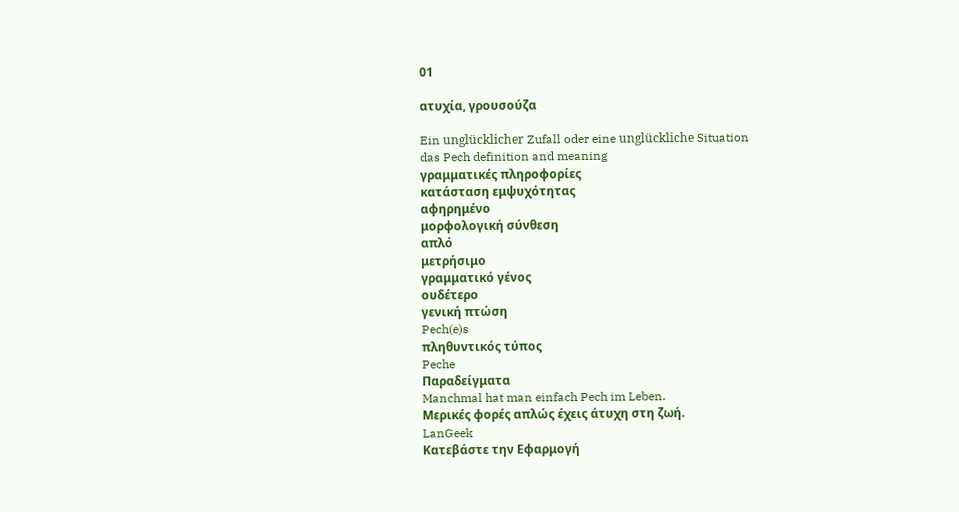01

ατυχία, γρουσούζα

Ein unglücklicher Zufall oder eine unglückliche Situation
das Pech definition and meaning
γραμματικές πληροφορίες
κατάσταση εμψυχότητας
αφηρημένο
μορφολογική σύνθεση
απλό
μετρήσιμο
γραμματικό γένος
ουδέτερο
γενική πτώση
Pech(e)s
πληθυντικός τύπος
Peche
Παραδείγματα
Manchmal hat man einfach Pech im Leben.
Μερικές φορές απλώς έχεις άτυχη στη ζωή.
LanGeek
Κατεβάστε την Εφαρμογή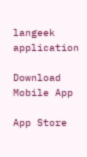langeek application

Download Mobile App

App Store